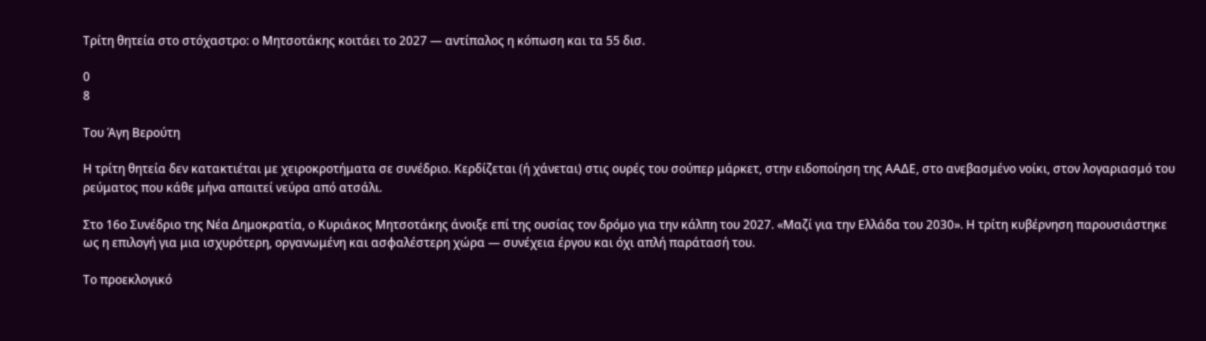Τρίτη θητεία στο στόχαστρο: ο Μητσοτάκης κοιτάει το 2027 — αντίπαλος η κόπωση και τα 55 δισ.

0
8

Του Άγη Βερούτη

Η τρίτη θητεία δεν κατακτιέται με χειροκροτήματα σε συνέδριο. Κερδίζεται (ή χάνεται) στις ουρές του σούπερ μάρκετ, στην ειδοποίηση της ΑΑΔΕ, στο ανεβασμένο νοίκι, στον λογαριασμό του ρεύματος που κάθε μήνα απαιτεί νεύρα από ατσάλι.

Στο 16ο Συνέδριο της Νέα Δημοκρατία, ο Κυριάκος Μητσοτάκης άνοιξε επί της ουσίας τον δρόμο για την κάλπη του 2027. «Μαζί για την Ελλάδα του 2030». Η τρίτη κυβέρνηση παρουσιάστηκε ως η επιλογή για μια ισχυρότερη, οργανωμένη και ασφαλέστερη χώρα — συνέχεια έργου και όχι απλή παράτασή του.

Το προεκλογικό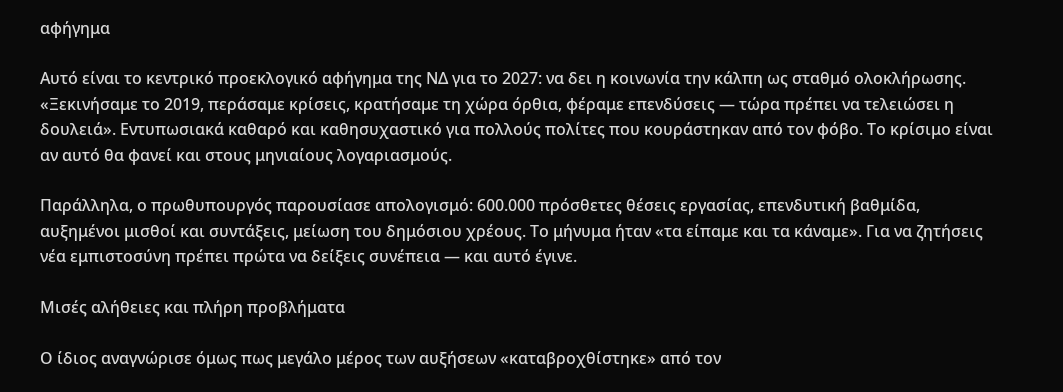αφήγημα

Αυτό είναι το κεντρικό προεκλογικό αφήγημα της ΝΔ για το 2027: να δει η κοινωνία την κάλπη ως σταθμό ολοκλήρωσης. «Ξεκινήσαμε το 2019, περάσαμε κρίσεις, κρατήσαμε τη χώρα όρθια, φέραμε επενδύσεις — τώρα πρέπει να τελειώσει η δουλειά». Εντυπωσιακά καθαρό και καθησυχαστικό για πολλούς πολίτες που κουράστηκαν από τον φόβο. Το κρίσιμο είναι αν αυτό θα φανεί και στους μηνιαίους λογαριασμούς.

Παράλληλα, ο πρωθυπουργός παρουσίασε απολογισμό: 600.000 πρόσθετες θέσεις εργασίας, επενδυτική βαθμίδα, αυξημένοι μισθοί και συντάξεις, μείωση του δημόσιου χρέους. Το μήνυμα ήταν «τα είπαμε και τα κάναμε». Για να ζητήσεις νέα εμπιστοσύνη πρέπει πρώτα να δείξεις συνέπεια — και αυτό έγινε.

Μισές αλήθειες και πλήρη προβλήματα

Ο ίδιος αναγνώρισε όμως πως μεγάλο μέρος των αυξήσεων «καταβροχθίστηκε» από τον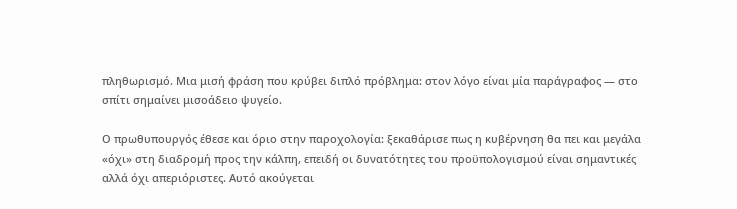πληθωρισμό. Μια μισή φράση που κρύβει διπλό πρόβλημα: στον λόγο είναι μία παράγραφος — στο σπίτι σημαίνει μισοάδειο ψυγείο.

Ο πρωθυπουργός έθεσε και όριο στην παροχολογία: ξεκαθάρισε πως η κυβέρνηση θα πει και μεγάλα «όχι» στη διαδρομή προς την κάλπη, επειδή οι δυνατότητες του προϋπολογισμού είναι σημαντικές αλλά όχι απεριόριστες. Αυτό ακούγεται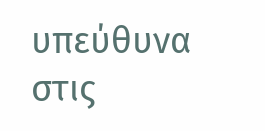υπεύθυνα στις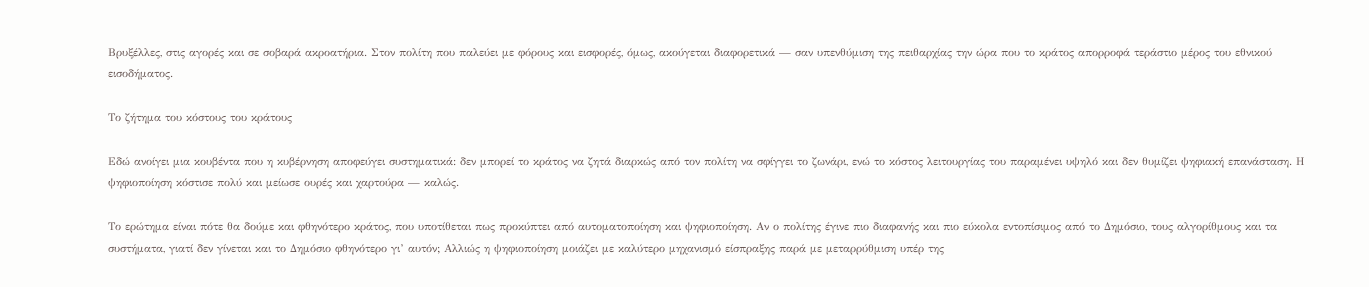Βρυξέλλες, στις αγορές και σε σοβαρά ακροατήρια. Στον πολίτη που παλεύει με φόρους και εισφορές, όμως, ακούγεται διαφορετικά — σαν υπενθύμιση της πειθαρχίας την ώρα που το κράτος απορροφά τεράστιο μέρος του εθνικού εισοδήματος.

Το ζήτημα του κόστους του κράτους

Εδώ ανοίγει μια κουβέντα που η κυβέρνηση αποφεύγει συστηματικά: δεν μπορεί το κράτος να ζητά διαρκώς από τον πολίτη να σφίγγει το ζωνάρι, ενώ το κόστος λειτουργίας του παραμένει υψηλό και δεν θυμίζει ψηφιακή επανάσταση. Η ψηφιοποίηση κόστισε πολύ και μείωσε ουρές και χαρτούρα — καλώς.

Το ερώτημα είναι πότε θα δούμε και φθηνότερο κράτος, που υποτίθεται πως προκύπτει από αυτοματοποίηση και ψηφιοποίηση. Αν ο πολίτης έγινε πιο διαφανής και πιο εύκολα εντοπίσιμος από το Δημόσιο, τους αλγορίθμους και τα συστήματα, γιατί δεν γίνεται και το Δημόσιο φθηνότερο γι’ αυτόν; Αλλιώς η ψηφιοποίηση μοιάζει με καλύτερο μηχανισμό είσπραξης παρά με μεταρρύθμιση υπέρ της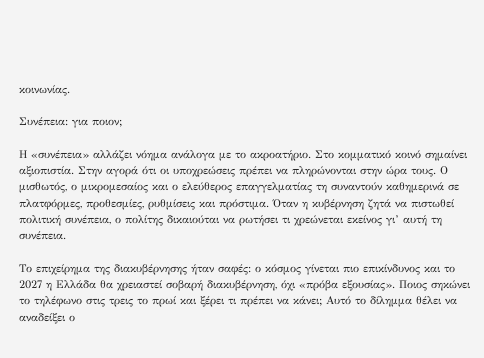κοινωνίας.

Συνέπεια: για ποιον;

Η «συνέπεια» αλλάζει νόημα ανάλογα με το ακροατήριο. Στο κομματικό κοινό σημαίνει αξιοπιστία. Στην αγορά ότι οι υποχρεώσεις πρέπει να πληρώνονται στην ώρα τους. Ο μισθωτός, ο μικρομεσαίος και ο ελεύθερος επαγγελματίας τη συναντούν καθημερινά σε πλατφόρμες, προθεσμίες, ρυθμίσεις και πρόστιμα. Όταν η κυβέρνηση ζητά να πιστωθεί πολιτική συνέπεια, ο πολίτης δικαιούται να ρωτήσει τι χρεώνεται εκείνος γι’ αυτή τη συνέπεια.

Το επιχείρημα της διακυβέρνησης ήταν σαφές: ο κόσμος γίνεται πιο επικίνδυνος και το 2027 η Ελλάδα θα χρειαστεί σοβαρή διακυβέρνηση, όχι «πρόβα εξουσίας». Ποιος σηκώνει το τηλέφωνο στις τρεις το πρωί και ξέρει τι πρέπει να κάνει; Αυτό το δίλημμα θέλει να αναδείξει ο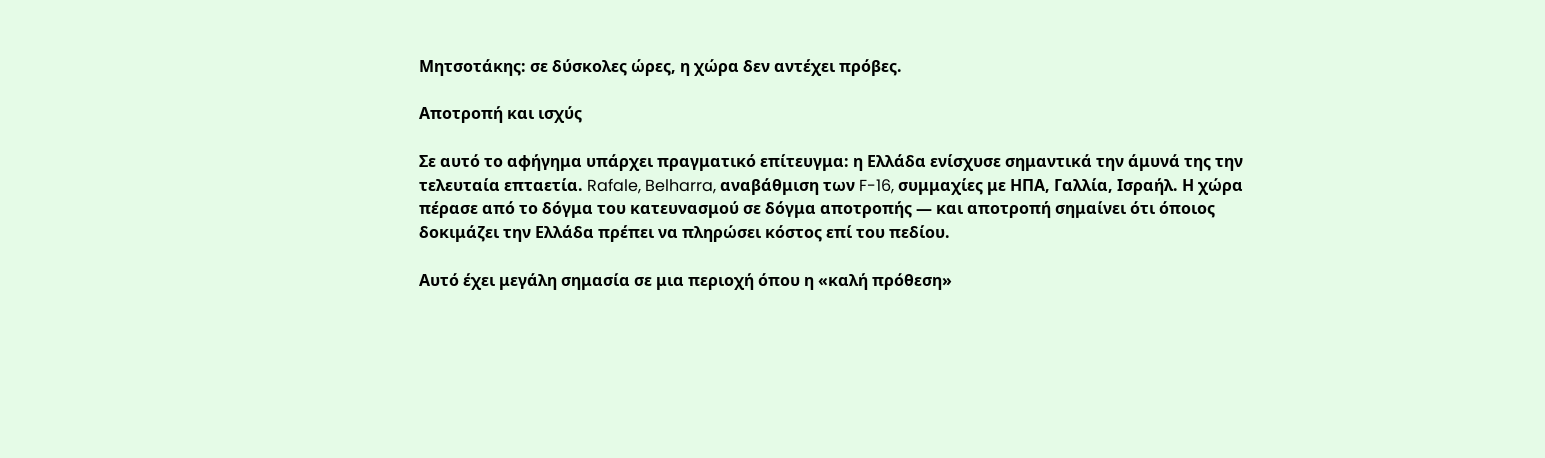Μητσοτάκης: σε δύσκολες ώρες, η χώρα δεν αντέχει πρόβες.

Αποτροπή και ισχύς

Σε αυτό το αφήγημα υπάρχει πραγματικό επίτευγμα: η Ελλάδα ενίσχυσε σημαντικά την άμυνά της την τελευταία επταετία. Rafale, Belharra, αναβάθμιση των F-16, συμμαχίες με ΗΠΑ, Γαλλία, Ισραήλ. Η χώρα πέρασε από το δόγμα του κατευνασμού σε δόγμα αποτροπής — και αποτροπή σημαίνει ότι όποιος δοκιμάζει την Ελλάδα πρέπει να πληρώσει κόστος επί του πεδίου.

Αυτό έχει μεγάλη σημασία σε μια περιοχή όπου η «καλή πρόθεση»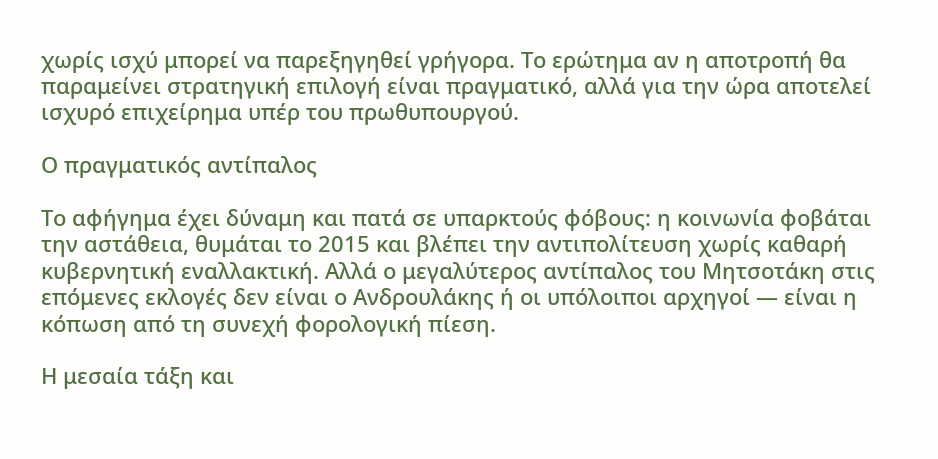χωρίς ισχύ μπορεί να παρεξηγηθεί γρήγορα. Το ερώτημα αν η αποτροπή θα παραμείνει στρατηγική επιλογή είναι πραγματικό, αλλά για την ώρα αποτελεί ισχυρό επιχείρημα υπέρ του πρωθυπουργού.

Ο πραγματικός αντίπαλος

Το αφήγημα έχει δύναμη και πατά σε υπαρκτούς φόβους: η κοινωνία φοβάται την αστάθεια, θυμάται το 2015 και βλέπει την αντιπολίτευση χωρίς καθαρή κυβερνητική εναλλακτική. Αλλά ο μεγαλύτερος αντίπαλος του Μητσοτάκη στις επόμενες εκλογές δεν είναι ο Ανδρουλάκης ή οι υπόλοιποι αρχηγοί — είναι η κόπωση από τη συνεχή φορολογική πίεση.

Η μεσαία τάξη και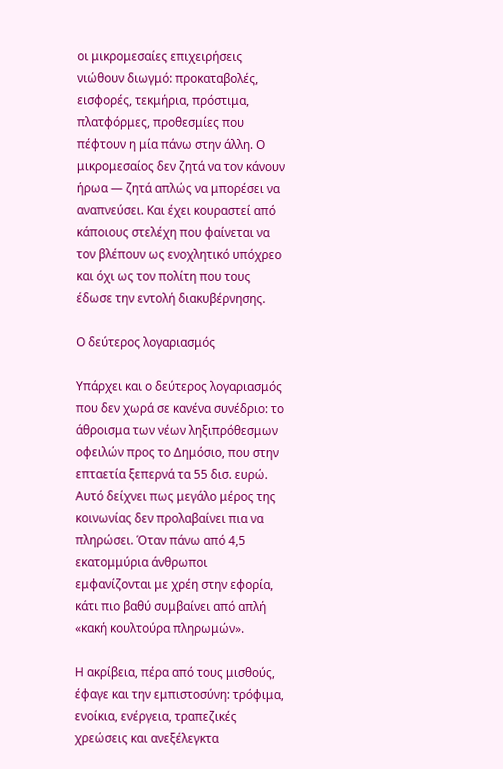οι μικρομεσαίες επιχειρήσεις νιώθουν διωγμό: προκαταβολές, εισφορές, τεκμήρια, πρόστιμα, πλατφόρμες, προθεσμίες που πέφτουν η μία πάνω στην άλλη. Ο μικρομεσαίος δεν ζητά να τον κάνουν ήρωα — ζητά απλώς να μπορέσει να αναπνεύσει. Και έχει κουραστεί από κάποιους στελέχη που φαίνεται να τον βλέπουν ως ενοχλητικό υπόχρεο και όχι ως τον πολίτη που τους έδωσε την εντολή διακυβέρνησης.

Ο δεύτερος λογαριασμός

Υπάρχει και ο δεύτερος λογαριασμός που δεν χωρά σε κανένα συνέδριο: το άθροισμα των νέων ληξιπρόθεσμων οφειλών προς το Δημόσιο, που στην επταετία ξεπερνά τα 55 δισ. ευρώ. Αυτό δείχνει πως μεγάλο μέρος της κοινωνίας δεν προλαβαίνει πια να πληρώσει. Όταν πάνω από 4,5 εκατομμύρια άνθρωποι εμφανίζονται με χρέη στην εφορία, κάτι πιο βαθύ συμβαίνει από απλή «κακή κουλτούρα πληρωμών».

Η ακρίβεια, πέρα από τους μισθούς, έφαγε και την εμπιστοσύνη: τρόφιμα, ενοίκια, ενέργεια, τραπεζικές χρεώσεις και ανεξέλεγκτα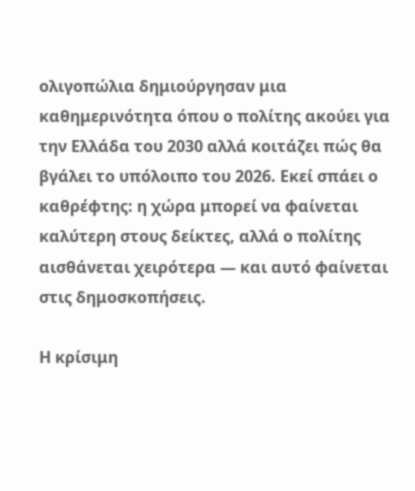ολιγοπώλια δημιούργησαν μια καθημερινότητα όπου ο πολίτης ακούει για την Ελλάδα του 2030 αλλά κοιτάζει πώς θα βγάλει το υπόλοιπο του 2026. Εκεί σπάει ο καθρέφτης: η χώρα μπορεί να φαίνεται καλύτερη στους δείκτες, αλλά ο πολίτης αισθάνεται χειρότερα — και αυτό φαίνεται στις δημοσκοπήσεις.

Η κρίσιμη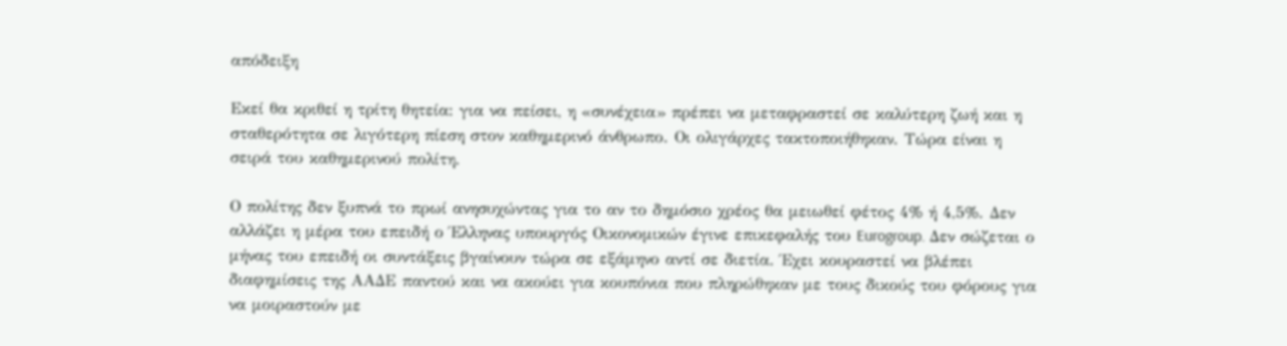απόδειξη

Εκεί θα κριθεί η τρίτη θητεία: για να πείσει, η «συνέχεια» πρέπει να μεταφραστεί σε καλύτερη ζωή και η σταθερότητα σε λιγότερη πίεση στον καθημερινό άνθρωπο. Οι ολιγάρχες τακτοποιήθηκαν. Τώρα είναι η σειρά του καθημερινού πολίτη.

Ο πολίτης δεν ξυπνά το πρωί ανησυχώντας για το αν το δημόσιο χρέος θα μειωθεί φέτος 4% ή 4,5%. Δεν αλλάζει η μέρα του επειδή ο Έλληνας υπουργός Οικονομικών έγινε επικεφαλής του Eurogroup. Δεν σώζεται ο μήνας του επειδή οι συντάξεις βγαίνουν τώρα σε εξάμηνο αντί σε διετία. Έχει κουραστεί να βλέπει διαφημίσεις της ΑΑΔΕ παντού και να ακούει για κουπόνια που πληρώθηκαν με τους δικούς του φόρους για να μοιραστούν με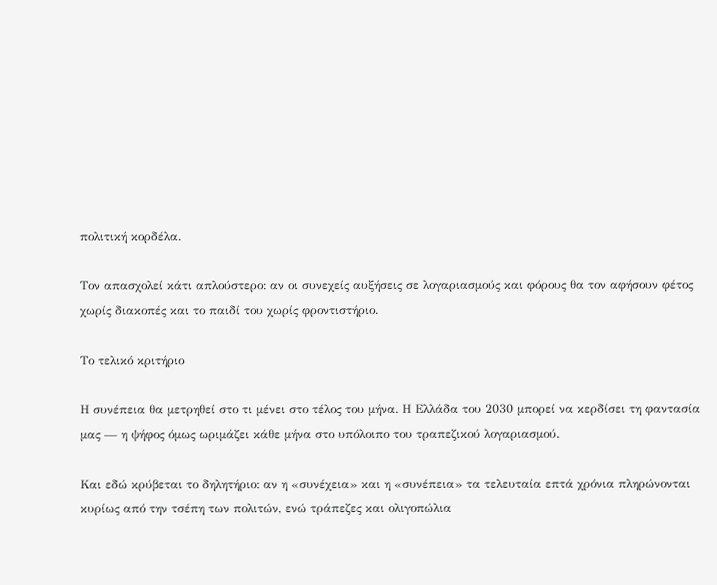πολιτική κορδέλα.

Τον απασχολεί κάτι απλούστερο: αν οι συνεχείς αυξήσεις σε λογαριασμούς και φόρους θα τον αφήσουν φέτος χωρίς διακοπές και το παιδί του χωρίς φροντιστήριο.

Το τελικό κριτήριο

Η συνέπεια θα μετρηθεί στο τι μένει στο τέλος του μήνα. Η Ελλάδα του 2030 μπορεί να κερδίσει τη φαντασία μας — η ψήφος όμως ωριμάζει κάθε μήνα στο υπόλοιπο του τραπεζικού λογαριασμού.

Και εδώ κρύβεται το δηλητήριο: αν η «συνέχεια» και η «συνέπεια» τα τελευταία επτά χρόνια πληρώνονται κυρίως από την τσέπη των πολιτών, ενώ τράπεζες και ολιγοπώλια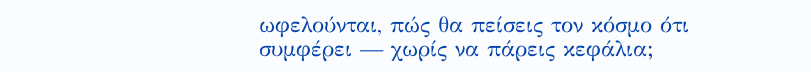ωφελούνται, πώς θα πείσεις τον κόσμο ότι συμφέρει — χωρίς να πάρεις κεφάλια;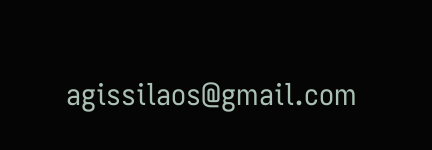agissilaos@gmail.com